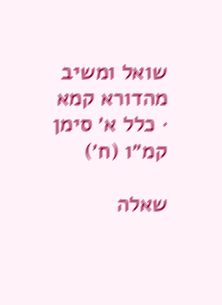שואל ומשיב מהדורא קמא · כלל א׳ סימן קמ״ו (ח׳)

שאלה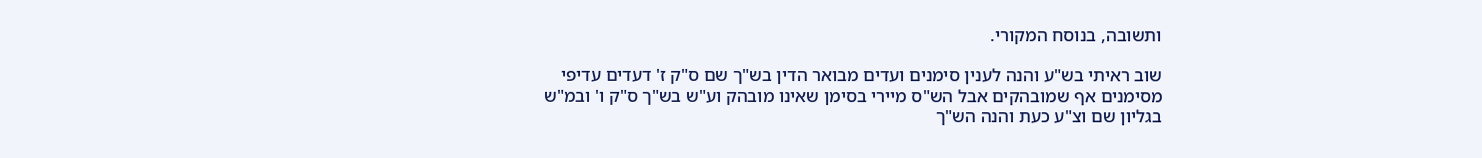ותשובה, בנוסח המקורי.

שוב ראיתי בש"ע והנה לענין סימנים ועדים מבואר הדין בש"ך שם ס"ק ז' דעדים עדיפי מסימנים אף שמובהקים אבל הש"ס מיירי בסימן שאינו מובהק וע"ש בש"ך ס"ק ו' ובמ"ש בגליון שם וצ"ע כעת והנה הש"ך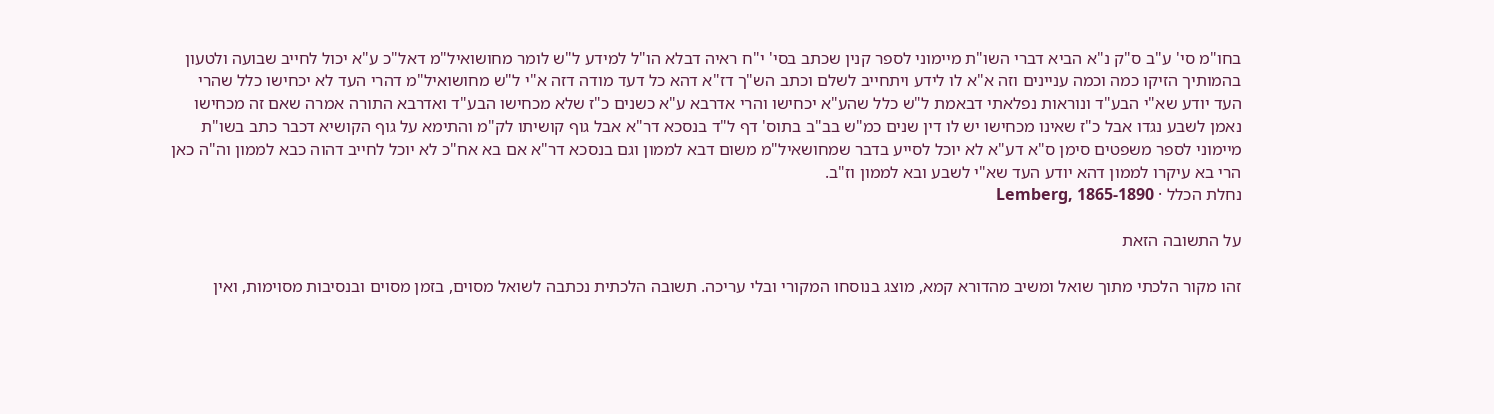בחו"מ סי' ע"ב ס"ק נ"א הביא דברי השו"ת מיימוני לספר קנין שכתב בסי' י"ח ראיה דבלא הו"ל למידע ל"ש לומר מחושואיל"מ דאל"כ ע"א יכול לחייב שבועה ולטעון בהמותיך הזיקו כמה וכמה עניינים וזה א"א לו לידע ויתחייב לשלם וכתב הש"ך דז"א דהא כל דעד מודה דזה א"י ל"ש מחושואיל"מ דהרי העד לא יכחישו כלל שהרי העד יודע שא"י הבע"ד ונוראות נפלאתי דבאמת ל"ש כלל שהע"א יכחישו והרי אדרבא ע"א כשנים כ"ז שלא מכחישו הבע"ד ואדרבא התורה אמרה שאם זה מכחישו נאמן לשבע נגדו אבל כ"ז שאינו מכחישו יש לו דין שנים כמ"ש בב"ב בתוס' דף ל"ד בנסכא דר"א אבל גוף קושיתו לק"מ והתימא על גוף הקושיא דכבר כתב בשו"ת מיימוני לספר משפטים סימן ס"א דע"א לא יוכל לסייע בדבר שמחושאיל"מ משום דבא לממון וגם בנסכא דר"א אם בא אח"כ לא יוכל לחייב דהוה כבא לממון וה"ה כאן הרי בא עיקרו לממון דהא יודע העד שא"י לשבע ובא לממון וז"ב.
נחלת הכלל · Lemberg, 1865-1890

על התשובה הזאת

זהו מקור הלכתי מתוך שואל ומשיב מהדורא קמא, מוצג בנוסחו המקורי ובלי עריכה. תשובה הלכתית נכתבה לשואל מסוים, בזמן מסוים ובנסיבות מסוימות, ואין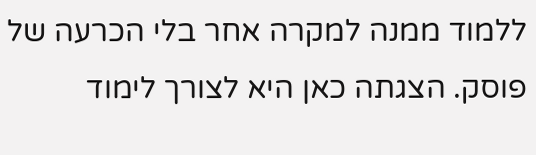ללמוד ממנה למקרה אחר בלי הכרעה של פוסק. הצגתה כאן היא לצורך לימוד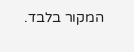המקור בלבד.